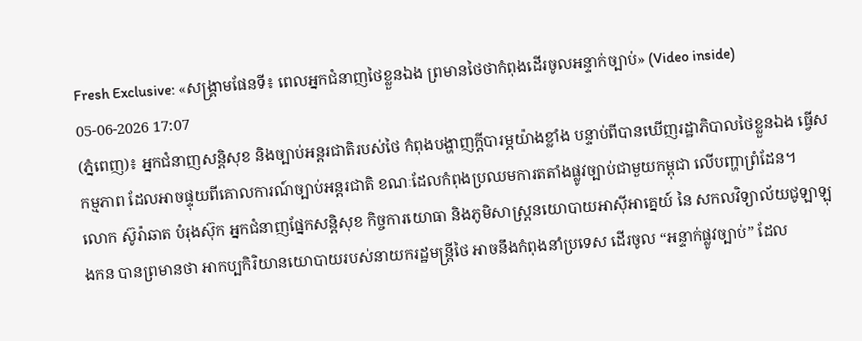Fresh Exclusive: «សង្គ្រាមផែនទី៖ ពេលអ្នកជំនាញថៃខ្លួនឯង ព្រមានថៃថាកំពុងដើរចូលអន្ទាក់ច្បាប់» (Video inside)
05-06-2026 17:07
(ភ្នំពេញ)៖ អ្នកជំនាញសន្តិសុខ និងច្បាប់អន្តរជាតិរបស់ថៃ កំពុងបង្ហាញក្តីបារម្ភយ៉ាងខ្លាំង បន្ទាប់ពីបានឃើញរដ្ឋាភិបាលថៃខ្លួនឯង ធ្វើសកម្មភាព ដែលអាចផ្ទុយពីគោលការណ៍ច្បាប់អន្តរជាតិ ខណៈដែលកំពុងប្រឈមការតតាំងផ្លូវច្បាប់ជាមួយកម្ពុជា លើបញ្ហាព្រំដែន។
លោក ស៊ូរ៉ាឆាត បំរុងស៊ុក អ្នកជំនាញផ្នែកសន្តិសុខ កិច្ចការយោធា និងភូមិសាស្ត្រនយោបាយអាស៊ីអាគ្នេយ៍ នៃ សកលវិទ្យាល័យជូឡាឡុងកន បានព្រមានថា អាកប្បកិរិយានយោបាយរបស់នាយករដ្ឋមន្ត្រីថៃ អាចនឹងកំពុងនាំប្រទេស ដើរចូល “អន្ទាក់ផ្លូវច្បាប់” ដែល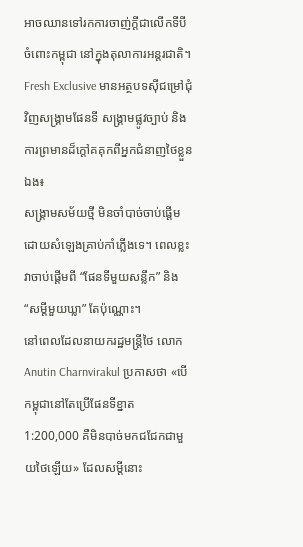អាចឈានទៅរកការចាញ់ក្តីជាលើកទីបី ចំពោះកម្ពុជា នៅក្នុងតុលាការអន្តរជាតិ។
Fresh Exclusive មានអត្ថបទស៊ីជម្រៅជុំវិញសង្គ្រាមផែនទី សង្គ្រាមផ្លូវច្បាប់ និងការព្រមានដ៏ក្តៅគគុកពីអ្នកជំនាញថៃខ្លួនឯង៖
សង្គ្រាមសម័យថ្មី មិនចាំបាច់ចាប់ផ្តើមដោយសំឡេងគ្រាប់កាំភ្លើងទេ។ ពេលខ្លះ វាចាប់ផ្តើមពី “ផែនទីមួយសន្លឹក” និង “សម្តីមួយឃ្លា” តែប៉ុណ្ណោះ។
នៅពេលដែលនាយករដ្ឋមន្ត្រីថៃ លោក Anutin Charnvirakul ប្រកាសថា «បើកម្ពុជានៅតែប្រើផែនទីខ្នាត 1:200,000 គឺមិនបាច់មកជជែកជាមួយថៃឡើយ» ដែលសម្តីនោះ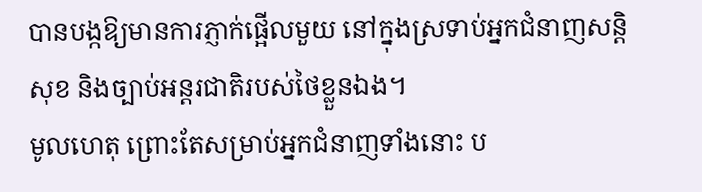បានបង្កឱ្យមានការភ្ញាក់ផ្អើលមួយ នៅក្នុងស្រទាប់អ្នកជំនាញសន្តិសុខ និងច្បាប់អន្តរជាតិរបស់ថៃខ្លួនឯង។
មូលហេតុ ព្រោះតែសម្រាប់អ្នកជំនាញទាំងនោះ ប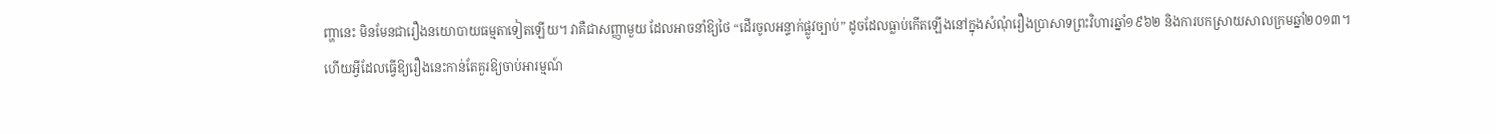ញ្ហានេះ មិនមែនជារឿងនយោបាយធម្មតាទៀតឡើយ។ វាគឺជាសញ្ញាមួយ ដែលអាចនាំឱ្យថៃ “ដើរចូលអន្ទាក់ផ្លូវច្បាប់” ដូចដែលធ្លាប់កើតឡើងនៅក្នុងសំណុំរឿងប្រាសាទព្រះវិហារឆ្នាំ១៩៦២ និងការបកស្រាយសាលក្រមឆ្នាំ២០១៣។
ហើយអ្វីដែលធ្វើឱ្យរឿងនេះកាន់តែគួរឱ្យចាប់អារម្មណ៍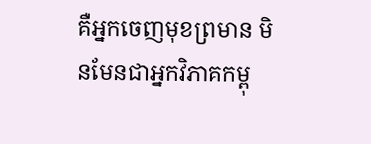គឺអ្នកចេញមុខព្រមាន មិនមែនជាអ្នកវិភាគកម្ពុ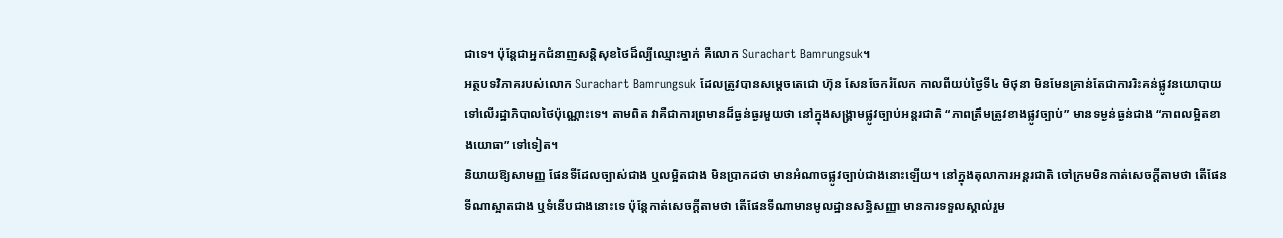ជាទេ។ ប៉ុន្តែជាអ្នកជំនាញសន្តិសុខថៃដ៏ល្បីឈ្មោះម្នាក់ គឺលោក Surachart Bamrungsuk។
អត្ថបទវិភាគរបស់លោក Surachart Bamrungsuk ដែលត្រូវបានសម្តេចតេជោ ហ៊ុន សែនចែករំលែក កាលពីយប់ថ្ងៃទី៤ មិថុនា មិនមែនគ្រាន់តែជាការរិះគន់ផ្លូវនយោបាយទៅលើរដ្ឋាភិបាលថៃប៉ុណ្ណោះទេ។ តាមពិត វាគឺជាការព្រមានដ៏ធ្ងន់ធ្ងរមួយថា នៅក្នុងសង្គ្រាមផ្លូវច្បាប់អន្តរជាតិ “ភាពត្រឹមត្រូវខាងផ្លូវច្បាប់” មានទម្ងន់ធ្ងន់ជាង “ភាពលម្អិតខាងយោធា” ទៅទៀត។
និយាយឱ្យសាមញ្ញ ផែនទីដែលច្បាស់ជាង ឬលម្អិតជាង មិនប្រាកដថា មានអំណាចផ្លូវច្បាប់ជាងនោះឡើយ។ នៅក្នុងតុលាការអន្តរជាតិ ចៅក្រមមិនកាត់សេចក្តីតាមថា តើផែនទីណាស្អាតជាង ឬទំនើបជាងនោះទេ ប៉ុន្តែកាត់សេចក្តីតាមថា តើផែនទីណាមានមូលដ្ឋានសន្ធិសញ្ញា មានការទទួលស្គាល់រួម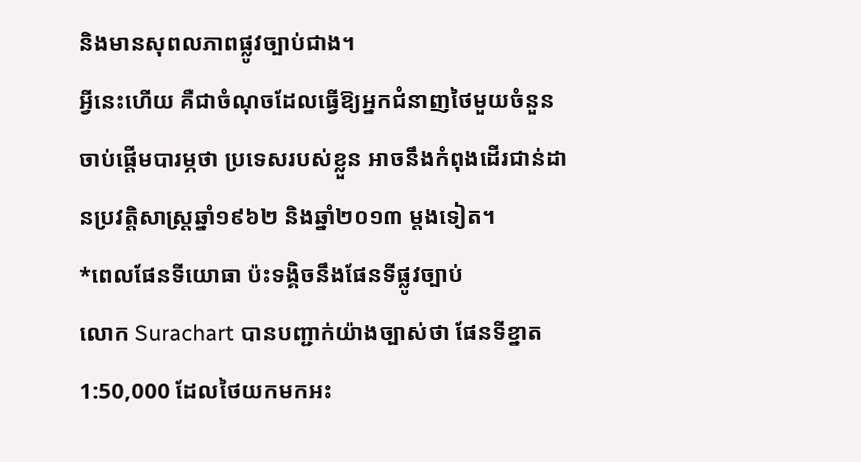និងមានសុពលភាពផ្លូវច្បាប់ជាង។
អ្វីនេះហើយ គឺជាចំណុចដែលធ្វើឱ្យអ្នកជំនាញថៃមួយចំនួន ចាប់ផ្តើមបារម្ភថា ប្រទេសរបស់ខ្លួន អាចនឹងកំពុងដើរជាន់ដានប្រវត្តិសាស្ត្រឆ្នាំ១៩៦២ និងឆ្នាំ២០១៣ ម្តងទៀត។
*ពេលផែនទីយោធា ប៉ះទង្គិចនឹងផែនទីផ្លូវច្បាប់
លោក Surachart បានបញ្ជាក់យ៉ាងច្បាស់ថា ផែនទីខ្នាត 1:50,000 ដែលថៃយកមកអះ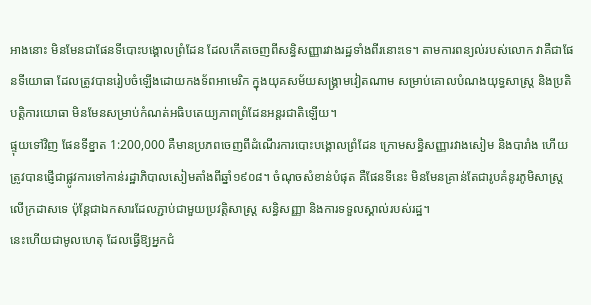អាងនោះ មិនមែនជាផែនទីបោះបង្គោលព្រំដែន ដែលកើតចេញពីសន្ធិសញ្ញារវាងរដ្ឋទាំងពីរនោះទេ។ តាមការពន្យល់របស់លោក វាគឺជាផែនទីយោធា ដែលត្រូវបានរៀបចំឡើងដោយកងទ័ពអាមេរិក ក្នុងយុគសម័យសង្គ្រាមវៀតណាម សម្រាប់គោលបំណងយុទ្ធសាស្ត្រ និងប្រតិបត្តិការយោធា មិនមែនសម្រាប់កំណត់អធិបតេយ្យភាពព្រំដែនអន្តរជាតិឡើយ។
ផ្ទុយទៅវិញ ផែនទីខ្នាត 1:200,000 គឺមានប្រភពចេញពីដំណើរការបោះបង្គោលព្រំដែន ក្រោមសន្ធិសញ្ញារវាងសៀម និងបារាំង ហើយត្រូវបានផ្ញើជាផ្លូវការទៅកាន់រដ្ឋាភិបាលសៀមតាំងពីឆ្នាំ១៩០៨។ ចំណុចសំខាន់បំផុត គឺផែនទីនេះ មិនមែនគ្រាន់តែជារូបគំនូរភូមិសាស្ត្រលើក្រដាសទេ ប៉ុន្តែជាឯកសារដែលភ្ជាប់ជាមួយប្រវត្តិសាស្ត្រ សន្ធិសញ្ញា និងការទទួលស្គាល់របស់រដ្ឋ។
នេះហើយជាមូលហេតុ ដែលធ្វើឱ្យអ្នកជំ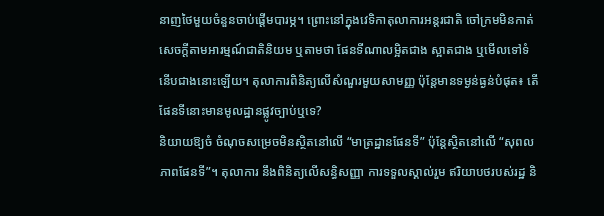នាញថៃមួយចំនួនចាប់ផ្តើមបារម្ភ។ ព្រោះនៅក្នុងវេទិកាតុលាការអន្តរជាតិ ចៅក្រមមិនកាត់សេចក្តីតាមអារម្មណ៍ជាតិនិយម ឬតាមថា ផែនទីណាលម្អិតជាង ស្អាតជាង ឬមើលទៅទំនើបជាងនោះឡើយ។ តុលាការពិនិត្យលើសំណួរមួយសាមញ្ញ ប៉ុន្តែមានទម្ងន់ធ្ងន់បំផុត៖ តើផែនទីនោះមានមូលដ្ឋានផ្លូវច្បាប់ឬទេ?
និយាយឱ្យចំ ចំណុចសម្រេចមិនស្ថិតនៅលើ “មាត្រដ្ឋានផែនទី” ប៉ុន្តែស្ថិតនៅលើ “សុពលភាពផែនទី”។ តុលាការ នឹងពិនិត្យលើសន្ធិសញ្ញា ការទទួលស្គាល់រួម ឥរិយាបថរបស់រដ្ឋ និ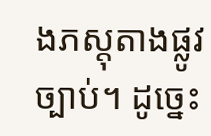ងភស្តុតាងផ្លូវច្បាប់។ ដូច្នេះ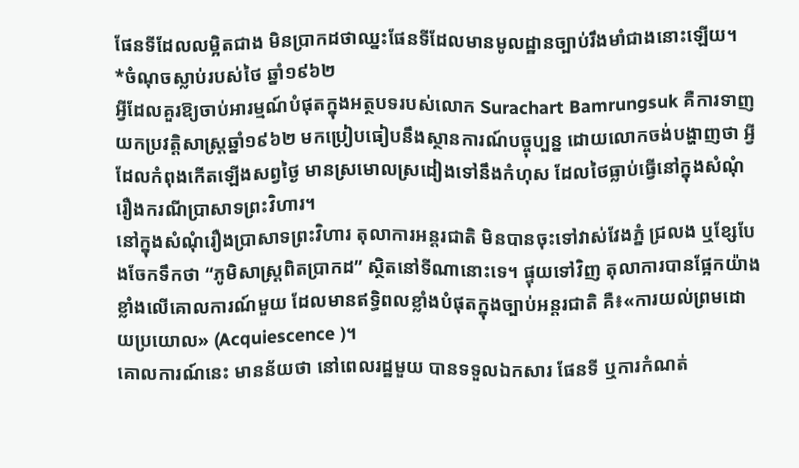ផែនទីដែលលម្អិតជាង មិនប្រាកដថាឈ្នះផែនទីដែលមានមូលដ្ឋានច្បាប់រឹងមាំជាងនោះឡើយ។
*ចំណុចស្លាប់របស់ថៃ ឆ្នាំ១៩៦២
អ្វីដែលគួរឱ្យចាប់អារម្មណ៍បំផុតក្នុងអត្ថបទរបស់លោក Surachart Bamrungsuk គឺការទាញយកប្រវត្តិសាស្ត្រឆ្នាំ១៩៦២ មកប្រៀបធៀបនឹងស្ថានការណ៍បច្ចុប្បន្ន ដោយលោកចង់បង្ហាញថា អ្វីដែលកំពុងកើតឡើងសព្វថ្ងៃ មានស្រមោលស្រដៀងទៅនឹងកំហុស ដែលថៃធ្លាប់ធ្វើនៅក្នុងសំណុំរឿងករណីប្រាសាទព្រះវិហារ។
នៅក្នុងសំណុំរឿងប្រាសាទព្រះវិហារ តុលាការអន្តរជាតិ មិនបានចុះទៅវាស់វែងភ្នំ ជ្រលង ឬខ្សែបែងចែកទឹកថា “ភូមិសាស្ត្រពិតប្រាកដ” ស្ថិតនៅទីណានោះទេ។ ផ្ទុយទៅវិញ តុលាការបានផ្អែកយ៉ាងខ្លាំងលើគោលការណ៍មួយ ដែលមានឥទ្ធិពលខ្លាំងបំផុតក្នុងច្បាប់អន្តរជាតិ គឺ៖«ការយល់ព្រមដោយប្រយោល» (Acquiescence )។
គោលការណ៍នេះ មានន័យថា នៅពេលរដ្ឋមួយ បានទទួលឯកសារ ផែនទី ឬការកំណត់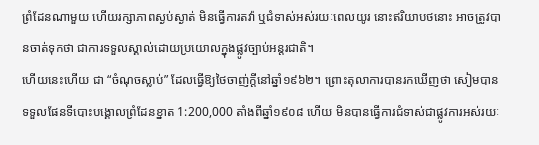ព្រំដែនណាមួយ ហើយរក្សាភាពស្ងប់ស្ងាត់ មិនធ្វើការតវ៉ា ឬជំទាស់អស់រយៈពេលយូរ នោះឥរិយាបថនោះ អាចត្រូវបានចាត់ទុកថា ជាការទទួលស្គាល់ដោយប្រយោលក្នុងផ្លូវច្បាប់អន្តរជាតិ។
ហើយនេះហើយ ជា “ចំណុចស្លាប់” ដែលធ្វើឱ្យថៃចាញ់ក្តីនៅឆ្នាំ១៩៦២។ ព្រោះតុលាការបានរកឃើញថា សៀមបានទទួលផែនទីបោះបង្គោលព្រំដែនខ្នាត 1:200,000 តាំងពីឆ្នាំ១៩០៨ ហើយ មិនបានធ្វើការជំទាស់ជាផ្លូវការអស់រយៈ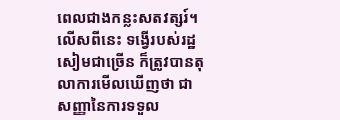ពេលជាងកន្លះសតវត្សរ៍។ លើសពីនេះ ទង្វើរបស់រដ្ឋសៀមជាច្រើន ក៏ត្រូវបានតុលាការមើលឃើញថា ជាសញ្ញានៃការទទួល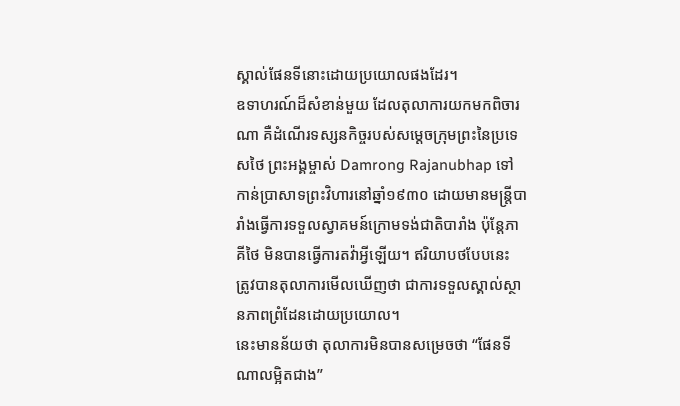ស្គាល់ផែនទីនោះដោយប្រយោលផងដែរ។
ឧទាហរណ៍ដ៏សំខាន់មួយ ដែលតុលាការយកមកពិចារណា គឺដំណើរទស្សនកិច្ចរបស់សម្តេចក្រុមព្រះនៃប្រទេសថៃ ព្រះអង្គម្ចាស់ Damrong Rajanubhap ទៅកាន់ប្រាសាទព្រះវិហារនៅឆ្នាំ១៩៣០ ដោយមានមន្ត្រីបារាំងធ្វើការទទួលស្វាគមន៍ក្រោមទង់ជាតិបារាំង ប៉ុន្តែភាគីថៃ មិនបានធ្វើការតវ៉ាអ្វីឡើយ។ ឥរិយាបថបែបនេះ ត្រូវបានតុលាការមើលឃើញថា ជាការទទួលស្គាល់ស្ថានភាពព្រំដែនដោយប្រយោល។
នេះមានន័យថា តុលាការមិនបានសម្រេចថា “ផែនទីណាលម្អិតជាង”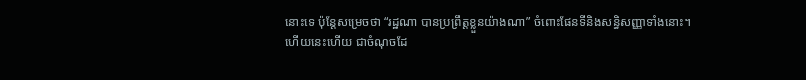នោះទេ ប៉ុន្តែសម្រេចថា “រដ្ឋណា បានប្រព្រឹត្តខ្លួនយ៉ាងណា” ចំពោះផែនទីនិងសន្ធិសញ្ញាទាំងនោះ។
ហើយនេះហើយ ជាចំណុចដែ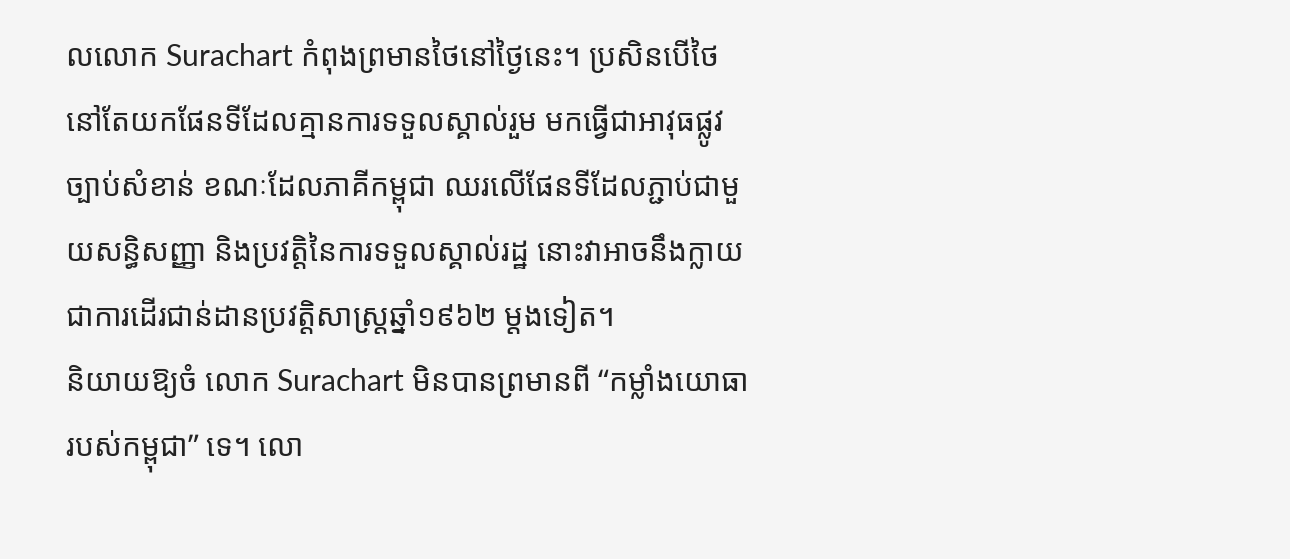លលោក Surachart កំពុងព្រមានថៃនៅថ្ងៃនេះ។ ប្រសិនបើថៃនៅតែយកផែនទីដែលគ្មានការទទួលស្គាល់រួម មកធ្វើជាអាវុធផ្លូវច្បាប់សំខាន់ ខណៈដែលភាគីកម្ពុជា ឈរលើផែនទីដែលភ្ជាប់ជាមួយសន្ធិសញ្ញា និងប្រវត្តិនៃការទទួលស្គាល់រដ្ឋ នោះវាអាចនឹងក្លាយជាការដើរជាន់ដានប្រវត្តិសាស្ត្រឆ្នាំ១៩៦២ ម្តងទៀត។
និយាយឱ្យចំ លោក Surachart មិនបានព្រមានពី “កម្លាំងយោធារបស់កម្ពុជា” ទេ។ លោ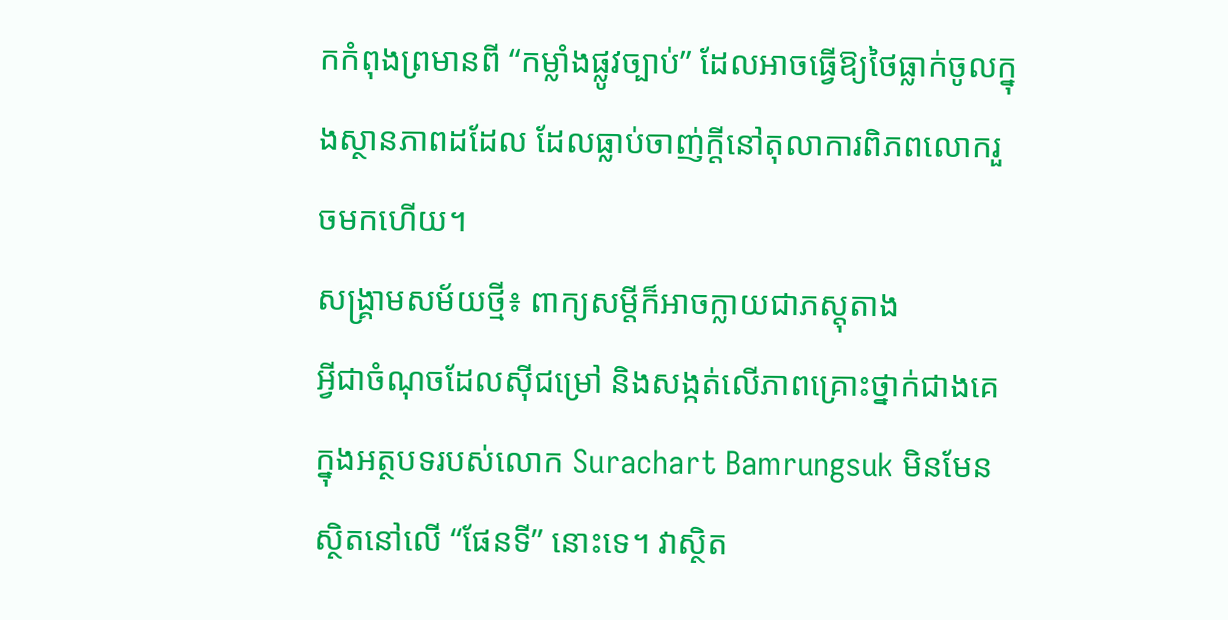កកំពុងព្រមានពី “កម្លាំងផ្លូវច្បាប់” ដែលអាចធ្វើឱ្យថៃធ្លាក់ចូលក្នុងស្ថានភាពដដែល ដែលធ្លាប់ចាញ់ក្តីនៅតុលាការពិភពលោករួចមកហើយ។
សង្គ្រាមសម័យថ្មី៖ ពាក្យសម្តីក៏អាចក្លាយជាភស្តុតាង
អ្វីជាចំណុចដែលស៊ីជម្រៅ និងសង្កត់លើភាពគ្រោះថ្នាក់ជាងគេ ក្នុងអត្ថបទរបស់លោក Surachart Bamrungsuk មិនមែនស្ថិតនៅលើ “ផែនទី” នោះទេ។ វាស្ថិត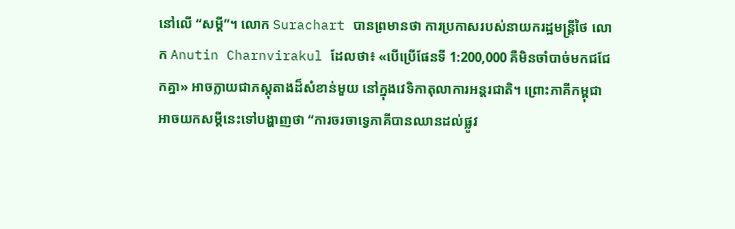នៅលើ “សម្តី”។ លោក Surachart បានព្រមានថា ការប្រកាសរបស់នាយករដ្ឋមន្ត្រីថៃ លោក Anutin Charnvirakul ដែលថា៖ «បើប្រើផែនទី 1:200,000 គឺមិនចាំបាច់មកជជែកគ្នា» អាចក្លាយជាភស្តុតាងដ៏សំខាន់មួយ នៅក្នុងវេទិកាតុលាការអន្តរជាតិ។ ព្រោះភាគីកម្ពុជា អាចយកសម្តីនេះទៅបង្ហាញថា “ការចរចាទ្វេភាគីបានឈានដល់ផ្លូវ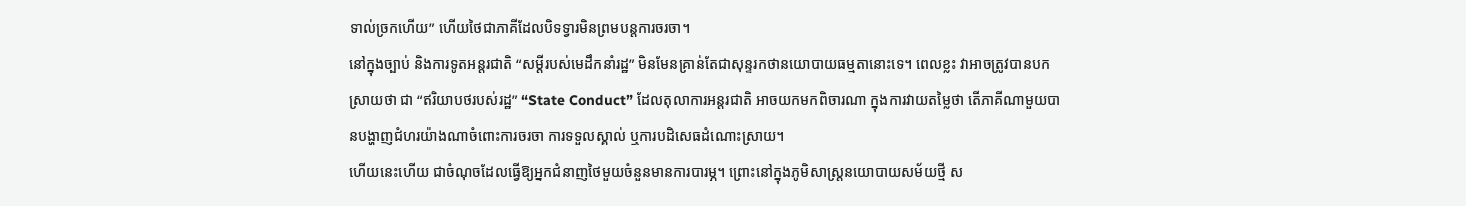ទាល់ច្រកហើយ” ហើយថៃជាភាគីដែលបិទទ្វារមិនព្រមបន្តការចរចា។
នៅក្នុងច្បាប់ និងការទូតអន្តរជាតិ “សម្តីរបស់មេដឹកនាំរដ្ឋ” មិនមែនគ្រាន់តែជាសុន្ទរកថានយោបាយធម្មតានោះទេ។ ពេលខ្លះ វាអាចត្រូវបានបកស្រាយថា ជា “ឥរិយាបថរបស់រដ្ឋ” “State Conduct” ដែលតុលាការអន្តរជាតិ អាចយកមកពិចារណា ក្នុងការវាយតម្លៃថា តើភាគីណាមួយបានបង្ហាញជំហរយ៉ាងណាចំពោះការចរចា ការទទួលស្គាល់ ឬការបដិសេធដំណោះស្រាយ។
ហើយនេះហើយ ជាចំណុចដែលធ្វើឱ្យអ្នកជំនាញថៃមួយចំនួនមានការបារម្ភ។ ព្រោះនៅក្នុងភូមិសាស្ត្រនយោបាយសម័យថ្មី ស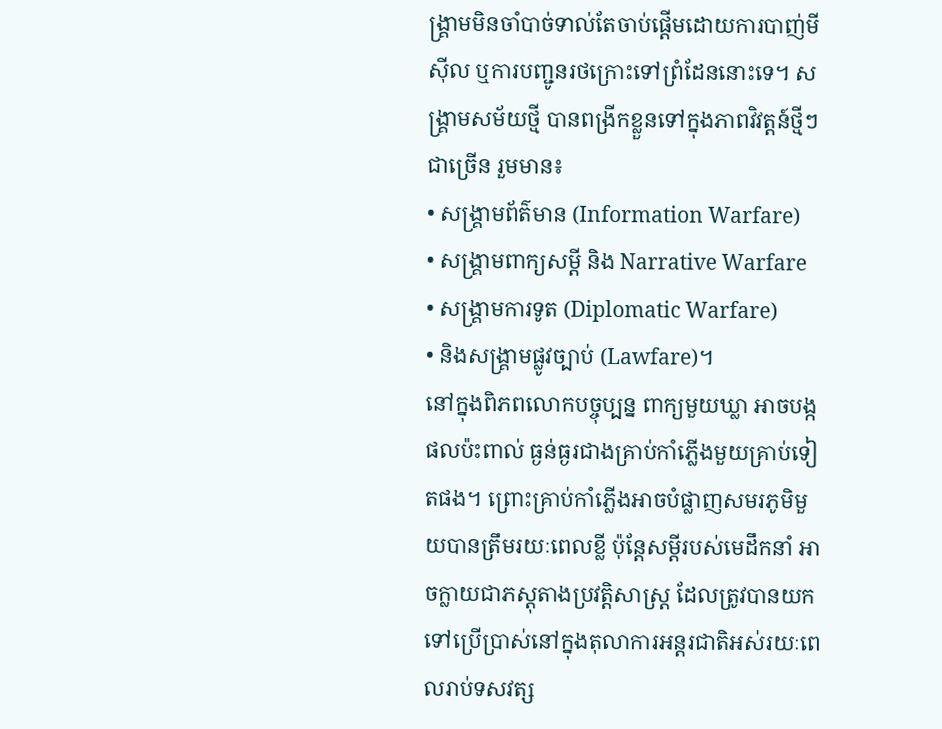ង្គ្រាមមិនចាំបាច់ទាល់តែចាប់ផ្តើមដោយការបាញ់មីស៊ីល ឬការបញ្ជូនរថក្រោះទៅព្រំដែននោះទេ។ សង្គ្រាមសម័យថ្មី បានពង្រីកខ្លួនទៅក្នុងភាពវិវត្តន៍ថ្មីៗជាច្រើន រួមមាន៖
• សង្គ្រាមព័ត៌មាន (Information Warfare)
• សង្គ្រាមពាក្យសម្តី និង Narrative Warfare
• សង្គ្រាមការទូត (Diplomatic Warfare)
• និងសង្គ្រាមផ្លូវច្បាប់ (Lawfare)។
នៅក្នុងពិភពលោកបច្ចុប្បន្ន ពាក្យមួយឃ្លា អាចបង្កផលប៉ះពាល់ ធ្ងន់ធ្ងរជាងគ្រាប់កាំភ្លើងមួយគ្រាប់ទៀតផង។ ព្រោះគ្រាប់កាំភ្លើងអាចបំផ្លាញសមរភូមិមួយបានត្រឹមរយៈពេលខ្លី ប៉ុន្តែសម្តីរបស់មេដឹកនាំ អាចក្លាយជាភស្តុតាងប្រវត្តិសាស្ត្រ ដែលត្រូវបានយកទៅប្រើប្រាស់នៅក្នុងតុលាការអន្តរជាតិអស់រយៈពេលរាប់ទសវត្ស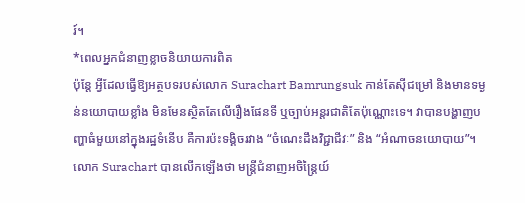រ៍។
*ពេលអ្នកជំនាញខ្លាចនិយាយការពិត
ប៉ុន្តែ អ្វីដែលធ្វើឱ្យអត្ថបទរបស់លោក Surachart Bamrungsuk កាន់តែស៊ីជម្រៅ និងមានទម្ងន់នយោបាយខ្លាំង មិនមែនស្ថិតតែលើរឿងផែនទី ឬច្បាប់អន្តរជាតិតែប៉ុណ្ណោះទេ។ វាបានបង្ហាញបញ្ហាធំមួយនៅក្នុងរដ្ឋទំនើប គឺការប៉ះទង្គិចរវាង “ចំណេះដឹងវិជ្ជាជីវៈ” និង “អំណាចនយោបាយ”។
លោក Surachart បានលើកឡើងថា មន្ត្រីជំនាញអចិន្ត្រៃយ៍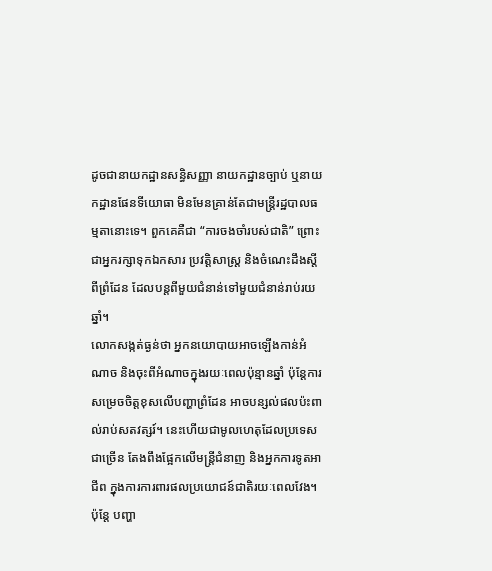ដូចជានាយកដ្ឋានសន្ធិសញ្ញា នាយកដ្ឋានច្បាប់ ឬនាយកដ្ឋានផែនទីយោធា មិនមែនគ្រាន់តែជាមន្ត្រីរដ្ឋបាលធម្មតានោះទេ។ ពួកគេគឺជា “ការចងចាំរបស់ជាតិ” ព្រោះជាអ្នករក្សាទុកឯកសារ ប្រវត្តិសាស្ត្រ និងចំណេះដឹងស្តីពីព្រំដែន ដែលបន្តពីមួយជំនាន់ទៅមួយជំនាន់រាប់រយឆ្នាំ។
លោកសង្កត់ធ្ងន់ថា អ្នកនយោបាយអាចឡើងកាន់អំណាច និងចុះពីអំណាចក្នុងរយៈពេលប៉ុន្មានឆ្នាំ ប៉ុន្តែការសម្រេចចិត្តខុសលើបញ្ហាព្រំដែន អាចបន្សល់ផលប៉ះពាល់រាប់សតវត្សរ៍។ នេះហើយជាមូលហេតុដែលប្រទេសជាច្រើន តែងពឹងផ្អែកលើមន្ត្រីជំនាញ និងអ្នកការទូតអាជីព ក្នុងការការពារផលប្រយោជន៍ជាតិរយៈពេលវែង។
ប៉ុន្តែ បញ្ហា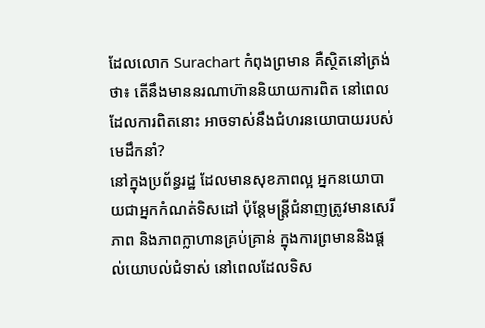ដែលលោក Surachart កំពុងព្រមាន គឺស្ថិតនៅត្រង់ថា៖ តើនឹងមាននរណាហ៊ាននិយាយការពិត នៅពេលដែលការពិតនោះ អាចទាស់នឹងជំហរនយោបាយរបស់មេដឹកនាំ?
នៅក្នុងប្រព័ន្ធរដ្ឋ ដែលមានសុខភាពល្អ អ្នកនយោបាយជាអ្នកកំណត់ទិសដៅ ប៉ុន្តែមន្ត្រីជំនាញត្រូវមានសេរីភាព និងភាពក្លាហានគ្រប់គ្រាន់ ក្នុងការព្រមាននិងផ្តល់យោបល់ជំទាស់ នៅពេលដែលទិស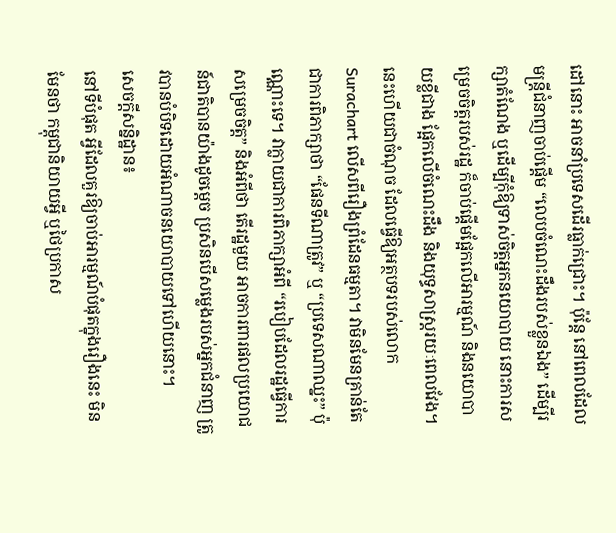ដៅនោះ អាចនាំប្រទេសដើរធ្លាក់ជ្រោះ។ ប៉ុន្តែ នៅពេលដែលមន្ត្រីជំនាញចាប់ផ្តើម “លេបចំណេះដឹងរបស់ខ្លួនឯង” ដើម្បីរក្សាតំណែង ឬដើម្បីកុំឱ្យទាស់ចិត្តអ្នកនយោបាយ នោះការសម្រេចចិត្តរបស់រដ្ឋ ក៏ចាប់ផ្តើមផ្អែកលើអារម្មណ៍ និងនយោបាយខ្លីជាង ផ្អែកលើចំណេះដឹង និងយុទ្ធសាស្ត្ររយៈពេលវែង។
នេះហើយជាចំណុច ដែលធ្វើឱ្យអត្ថបទរបស់លោក Surachart លើសពីរឿងព្រំដែនធម្មតា។ វាមិនមែនគ្រាន់តែជាការពិភាក្សាថា “ផែនទីណាត្រូវ” ឬ “ប្រទេសណាឈ្នះ” ប៉ុណ្ណោះទេ។ វាក្លាយជាការពិភាក្សាអំពី “របៀបដែលរដ្ឋធ្វើការសម្រេចចិត្ត” និងអំពីថា តើរដ្ឋមួយ អាចការពារផលប្រយោជន៍ជាតិបានយ៉ាងដូចម្តេច ប្រសិនបើសម្លេងរបស់អ្នកជំនាញ ត្រូវបានបំបិទដោយអំណាចនយោបាយទៅហើយនោះ។
សេចក្តីសន្និដ្ឋាន៖
នៅទីបំផុត អ្វីដែលគួរឱ្យចាប់អារម្មណ៍បំផុតក្នុងរឿងនេះ មិនមែនថា កម្ពុជានិយាយអ្វី ឬថៃប្រកាស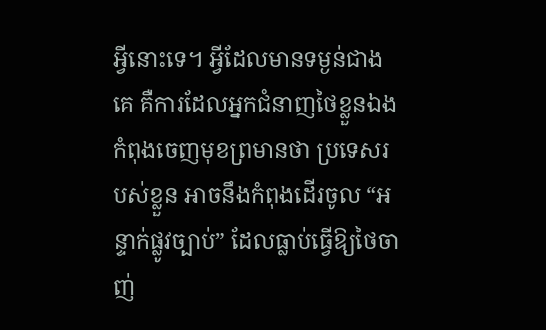អ្វីនោះទេ។ អ្វីដែលមានទម្ងន់ជាងគេ គឺការដែលអ្នកជំនាញថៃខ្លួនឯង កំពុងចេញមុខព្រមានថា ប្រទេសរបស់ខ្លួន អាចនឹងកំពុងដើរចូល “អន្ទាក់ផ្លូវច្បាប់” ដែលធ្លាប់ធ្វើឱ្យថៃចាញ់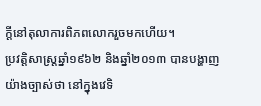ក្តីនៅតុលាការពិភពលោករួចមកហើយ។
ប្រវត្តិសាស្ត្រឆ្នាំ១៩៦២ និងឆ្នាំ២០១៣ បានបង្ហាញយ៉ាងច្បាស់ថា នៅក្នុងវេទិ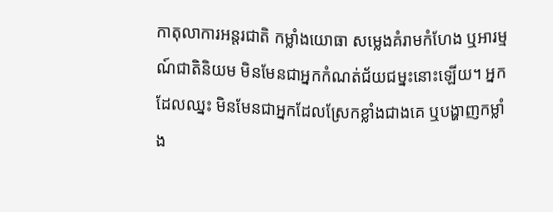កាតុលាការអន្តរជាតិ កម្លាំងយោធា សម្លេងគំរាមកំហែង ឬអារម្មណ៍ជាតិនិយម មិនមែនជាអ្នកកំណត់ជ័យជម្នះនោះឡើយ។ អ្នកដែលឈ្នះ មិនមែនជាអ្នកដែលស្រែកខ្លាំងជាងគេ ឬបង្ហាញកម្លាំង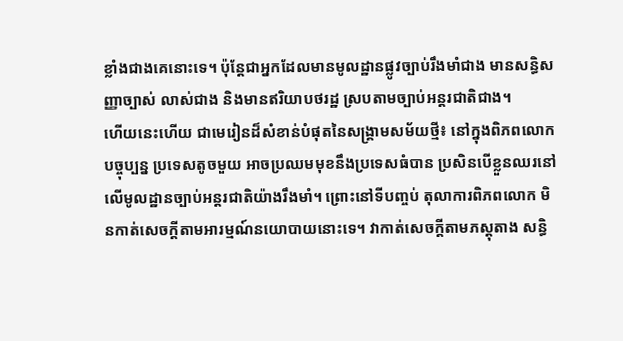ខ្លាំងជាងគេនោះទេ។ ប៉ុន្តែជាអ្នកដែលមានមូលដ្ឋានផ្លូវច្បាប់រឹងមាំជាង មានសន្ធិសញ្ញាច្បាស់ លាស់ជាង និងមានឥរិយាបថរដ្ឋ ស្របតាមច្បាប់អន្តរជាតិជាង។
ហើយនេះហើយ ជាមេរៀនដ៏សំខាន់បំផុតនៃសង្គ្រាមសម័យថ្មី៖ នៅក្នុងពិភពលោកបច្ចុប្បន្ន ប្រទេសតូចមួយ អាចប្រឈមមុខនឹងប្រទេសធំបាន ប្រសិនបើខ្លួនឈរនៅលើមូលដ្ឋានច្បាប់អន្តរជាតិយ៉ាងរឹងមាំ។ ព្រោះនៅទីបញ្ចប់ តុលាការពិភពលោក មិនកាត់សេចក្តីតាមអារម្មណ៍នយោបាយនោះទេ។ វាកាត់សេចក្តីតាមភស្តុតាង សន្ធិ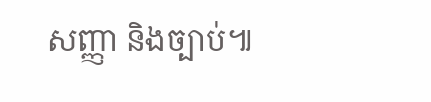សញ្ញា និងច្បាប់៕